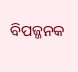ବିପଜ୍ଜନକ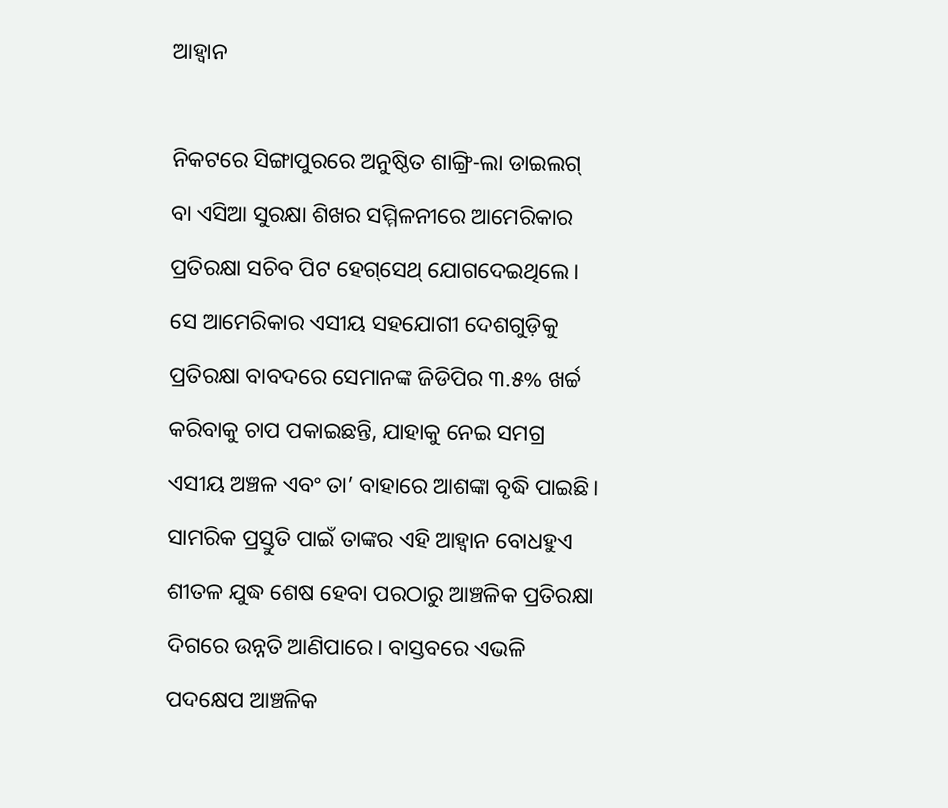ଆହ୍ବାନ

ନିକଟରେ ସିଙ୍ଗାପୁରରେ ଅନୁଷ୍ଠିତ ଶାଙ୍ଗ୍ରି-ଲା ଡାଇଲଗ୍‌ ବା ଏସିଆ ସୁରକ୍ଷା ଶିଖର ସମ୍ମିଳନୀରେ ଆମେରିକାର ପ୍ରତିରକ୍ଷା ସଚିବ ପିଟ ହେଗ୍‌ସେଥ୍‌ ଯୋଗଦେଇଥିଲେ। ସେ ଆମେରିକାର ଏସୀୟ ସହଯୋଗୀ ଦେଶଗୁଡ଼ିକୁ ପ୍ରତିରକ୍ଷା ବାବଦରେ ସେମାନଙ୍କ ଜିଡିପିର ୩.୫% ଖର୍ଚ୍ଚ କରିବାକୁ ଚାପ ପକାଇଛନ୍ତି, ଯାହାକୁ ନେଇ ସମଗ୍ର ଏସୀୟ ଅଞ୍ଚଳ ଏବଂ ତା’ ବାହାରେ ଆଶଙ୍କା ବୃଦ୍ଧି ପାଇଛି। ସାମରିକ ପ୍ରସ୍ତୁତି ପାଇଁ ତାଙ୍କର ଏହି ଆହ୍ବାନ ବୋଧହୁଏ ଶୀତଳ ଯୁଦ୍ଧ ଶେଷ ହେବା ପରଠାରୁ ଆଞ୍ଚଳିକ ପ୍ରତିରକ୍ଷା ଦିଗରେ ଉନ୍ନତି ଆଣିପାରେ। ବାସ୍ତବରେ ଏଭଳି ପଦକ୍ଷେପ ଆଞ୍ଚଳିକ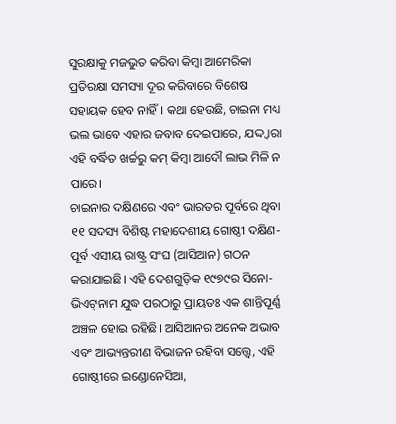ସୁରକ୍ଷାକୁ ମଜଭୁତ କରିବା କିମ୍ବା ଆମେରିକା ପ୍ରତିରକ୍ଷା ସମସ୍ୟା ଦୂର କରିବାରେ ବିଶେଷ ସହାୟକ ହେବ ନାହିଁ। କଥା ହେଉଛି, ଚାଇନା ମଧ୍ୟ ଭଲ ଭାବେ ଏହାର ଜବାବ ଦେଇପାରେ, ଯଦ୍ଦ୍ବାରା ଏହି ବର୍ଦ୍ଧିତ ଖର୍ଚ୍ଚରୁ କମ୍‌ କିମ୍ବା ଆଦୌ ଲାଭ ମିଳି ନ ପାରେ।
ଚାଇନାର ଦକ୍ଷିଣରେ ଏବଂ ଭାରତର ପୂର୍ବରେ ଥିବା ୧୧ ସଦସ୍ୟ ବିଶିଷ୍ଟ ମହାଦେଶୀୟ ଗୋଷ୍ଠୀ ଦକ୍ଷିଣ-ପୂର୍ବ ଏସୀୟ ରାଷ୍ଟ୍ର ସଂଘ (ଆସିଆନ) ଗଠନ କରାଯାଇଛି। ଏହି ଦେଶଗୁଡ଼ିକ ୧୯୭୯ର ସିନୋ-ଭିଏଟ୍‌ନାମ ଯୁଦ୍ଧ ପରଠାରୁ ପ୍ରାୟତଃ ଏକ ଶାନ୍ତିପୂର୍ଣ୍ଣ ଅଞ୍ଚଳ ହୋଇ ରହିଛି। ଆସିଆନର ଅନେକ ଅଭାବ ଏବଂ ଆଭ୍ୟନ୍ତରୀଣ ବିଭାଜନ ରହିବା ସତ୍ତ୍ୱେ, ଏହି ଗୋଷ୍ଠୀରେ ଇଣ୍ଡୋନେସିଆ,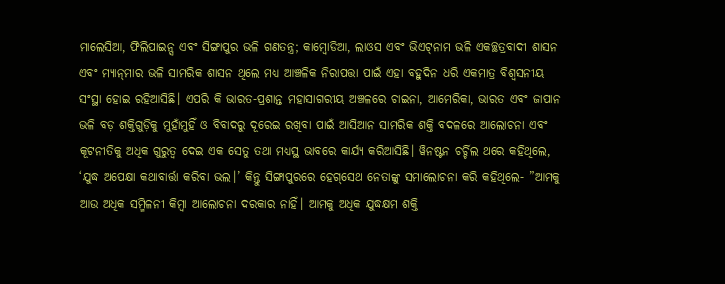ମାଲେସିଆ, ଫିଲିପାଇନ୍ସ ଏବଂ ସିଙ୍ଗାପୁର ଭଳି ଗଣତନ୍ତ୍ର; କାମ୍ବୋଡିଆ, ଲାଓସ ଏବଂ ଭିଏଟ୍‌ନାମ ଭଳି ଏକଚ୍ଛତ୍ରବାଦୀ ଶାସନ ଏବଂ ମ୍ୟାନ୍‌ମାର ଭଳି ସାମରିକ ଶାସନ ଥିଲେ ମଧ୍ୟ ଆଞ୍ଚଳିକ ନିରାପତ୍ତା ପାଇଁ ଏହା ବହୁଦିନ ଧରି ଏକମାତ୍ର ବିଶ୍ୱସନୀୟ ସଂସ୍ଥା ହୋଇ ରହିଆସିଛି। ଏପରି କି ଭାରତ-ପ୍ରଶାନ୍ତ ମହାସାଗରୀୟ ଅଞ୍ଚଳରେ ଚାଇନା, ଆମେରିକା, ଭାରତ ଏବଂ ଜାପାନ ଭଳି ବଡ଼ ଶକ୍ତିଗୁଡ଼ିକୁ ମୁହାଁମୁହିଁ ଓ ବିବାଦରୁ ଦୂରେଇ ରଖିବା ପାଇଁ ଆସିଆନ ସାମରିକ ଶକ୍ତି ବଦଳରେ ଆଲୋଚନା ଏବଂ କୂଟନୀତିକୁ ଅଧିକ ଗୁରୁତ୍ୱ ଦେଇ ଏକ ସେତୁ ତଥା ମଧ୍ୟସ୍ଥ ଭାବରେ କାର୍ଯ୍ୟ କରିଆସିଛି। ୱିନଷ୍ଟନ ଚର୍ଚ୍ଚିଲ ଥରେ କହିଥିଲେ, ‘ଯୁଦ୍ଧ ଅପେକ୍ଷା କଥାବାର୍ତ୍ତା କରିବା ଭଲ।’ କିନ୍ତୁ ସିଙ୍ଗାପୁରରେ ହେଗ୍‌ସେଥ ନେତାଙ୍କୁ ସମାଲୋଚନା କରି କହିଥିଲେ- ”ଆମକୁ ଆଉ ଅଧିକ ସମ୍ମିଳନୀ କିମ୍ବା ଆଲୋଚନା ଦରକାର ନାହିଁ। ଆମକୁ ଅଧିକ ଯୁଦ୍ଧକ୍ଷମ ଶକ୍ତି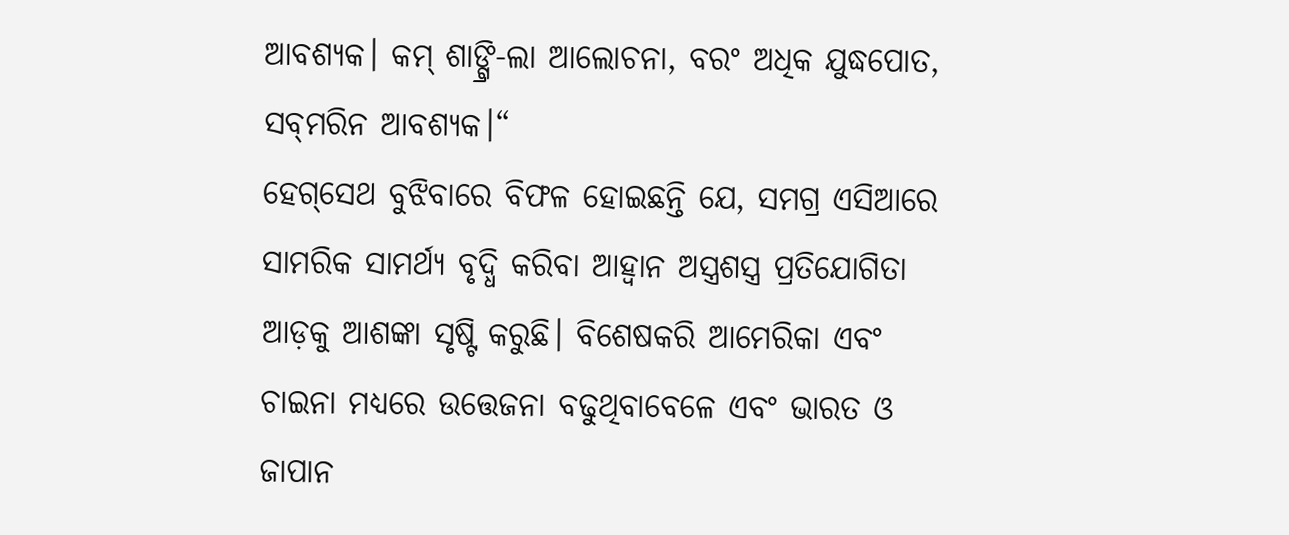ଆବଶ୍ୟକ। କମ୍‌ ଶାଙ୍ଗ୍ରି-ଲା ଆଲୋଚନା, ବରଂ ଅଧିକ ଯୁଦ୍ଧପୋତ, ସବ୍‌ମରିନ ଆବଶ୍ୟକ।“
ହେଗ୍‌ସେଥ ବୁଝିବାରେ ବିଫଳ ହୋଇଛନ୍ତି ଯେ, ସମଗ୍ର ଏସିଆରେ ସାମରିକ ସାମର୍ଥ୍ୟ ବୃଦ୍ଧି କରିବା ଆହ୍ବାନ ଅସ୍ତ୍ରଶସ୍ତ୍ର ପ୍ରତିଯୋଗିତା ଆଡ଼କୁ ଆଶଙ୍କା ସୃଷ୍ଟି କରୁଛି। ବିଶେଷକରି ଆମେରିକା ଏବଂ ଚାଇନା ମଧ୍ୟରେ ଉତ୍ତେଜନା ବଢୁଥିବାବେଳେ ଏବଂ ଭାରତ ଓ ଜାପାନ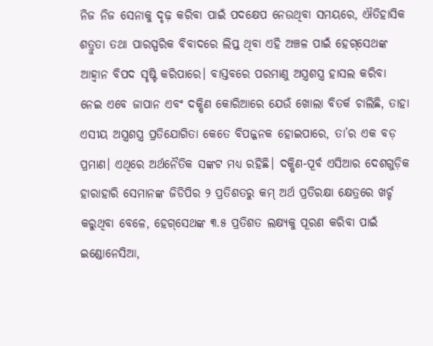ନିଜ ନିଜ ସେନାକୁ ଦୃଢ଼ କରିବା ପାଇଁ ପଦକ୍ଷେପ ନେଉଥିବା ସମୟରେ, ଐତିହାସିକ ଶତ୍ରୁତା ତଥା ପାରସ୍ପରିକ ବିବାଦରେ ଲିପ୍ତ ଥିବା ଏହି ଅଞ୍ଚଳ ପାଇଁ ହେଗ୍‌ସେଥଙ୍କ ଆହ୍ବାନ ବିପଦ ସୃଷ୍ଟି କରିପାରେ। ବାସ୍ତବରେ ପରମାଣୁ ଅସ୍ତ୍ରଶସ୍ତ୍ର ହାସଲ କରିବା ନେଇ ଏବେ ଜାପାନ ଏବଂ ଦକ୍ଷିଣ କୋରିଆରେ ଯେଉଁ ଖୋଲା ବିତର୍କ ଚାଲିଛି, ତାହା ଏସୀୟ ଅସ୍ତ୍ରଶସ୍ତ୍ର ପ୍ରତିଯୋଗିତା କେତେ ବିପଜ୍ଜନକ ହୋଇପାରେ, ତା’ର ଏକ ବଡ଼ ପ୍ରମାଣ। ଏଥିରେ ଅର୍ଥନୈତିକ ସଙ୍କଟ ମଧ୍ୟ ରହିଛି। ଦକ୍ଷିଣ-ପୂର୍ବ ଏସିଆର ଦେଶଗୁଡ଼ିକ ହାରାହାରି ସେମାନଙ୍କ ଜିଡିପିର ୨ ପ୍ରତିଶତରୁ କମ୍‌ ଅର୍ଥ ପ୍ରତିରକ୍ଷା କ୍ଷେତ୍ରରେ ଖର୍ଚ୍ଚ କରୁଥିବା ବେଳେ, ହେଗ୍‌ସେଥଙ୍କ ୩.୫ ପ୍ରତିଶତ ଲକ୍ଷ୍ୟକୁ ପୂରଣ କରିବା ପାଇଁ ଇଣ୍ଡୋନେସିଆ,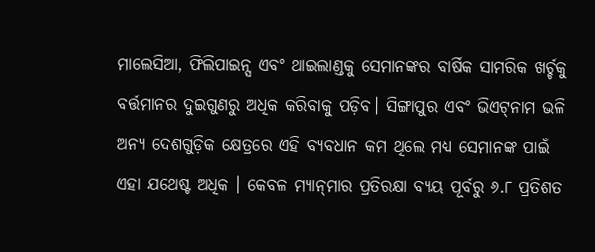ମାଲେସିଆ, ଫିଲିପାଇନ୍ସ ଏବଂ ଥାଇଲାଣ୍ଡକୁ ସେମାନଙ୍କର ବାର୍ଷିକ ସାମରିକ ଖର୍ଚ୍ଚକୁ ବର୍ତ୍ତମାନର ଦୁଇଗୁଣରୁ ଅଧିକ କରିବାକୁ ପଡ଼ିବ। ସିଙ୍ଗାପୁର ଏବଂ ଭିଏଟ୍‌ନାମ ଭଳି ଅନ୍ୟ ଦେଶଗୁଡ଼ିକ କ୍ଷେତ୍ରରେ ଏହି ବ୍ୟବଧାନ କମ ଥିଲେ ମଧ୍ୟ ସେମାନଙ୍କ ପାଇଁ ଏହା ଯଥେଷ୍ଟ ଅଧିକ । କେବଳ ମ୍ୟାନ୍‌ମାର ପ୍ରତିରକ୍ଷା ବ୍ୟୟ ପୂର୍ବରୁ ୬.୮ ପ୍ରତିଶତ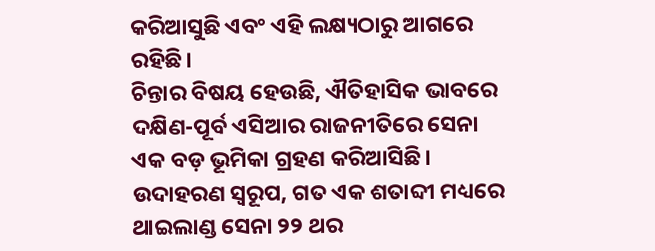କରିଆସୁଛି ଏବଂ ଏହି ଲକ୍ଷ୍ୟଠାରୁ ଆଗରେ ରହିଛି।
ଚିନ୍ତାର ବିଷୟ ହେଉଛି, ଐତିହାସିକ ଭାବରେ ଦକ୍ଷିଣ-ପୂର୍ବ ଏସିଆର ରାଜନୀତିରେ ସେନା ଏକ ବଡ଼ ଭୂମିକା ଗ୍ରହଣ କରିଆସିଛି। ଉଦାହରଣ ସ୍ବରୂପ, ଗତ ଏକ ଶତାବ୍ଦୀ ମଧ୍ୟରେ ଥାଇଲାଣ୍ଡ ସେନା ୨୨ ଥର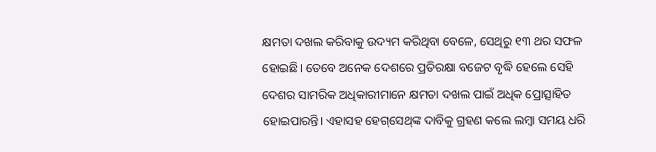କ୍ଷମତା ଦଖଲ କରିବାକୁ ଉଦ୍ୟମ କରିଥିବା ବେଳେ, ସେଥିରୁ ୧୩ ଥର ସଫଳ ହୋଇଛି। ତେବେ ଅନେକ ଦେଶରେ ପ୍ରତିରକ୍ଷା ବଜେଟ ବୃଦ୍ଧି ହେଲେ ସେହି ଦେଶର ସାମରିକ ଅଧିକାରୀମାନେ କ୍ଷମତା ଦଖଲ ପାଇଁ ଅଧିକ ପ୍ରୋତ୍ସାହିତ ହୋଇପାରନ୍ତି। ଏହାସହ ହେଗ୍‌ସେଥ୍‌ଙ୍କ ଦାବିକୁ ଗ୍ରହଣ କଲେ ଲମ୍ବା ସମୟ ଧରି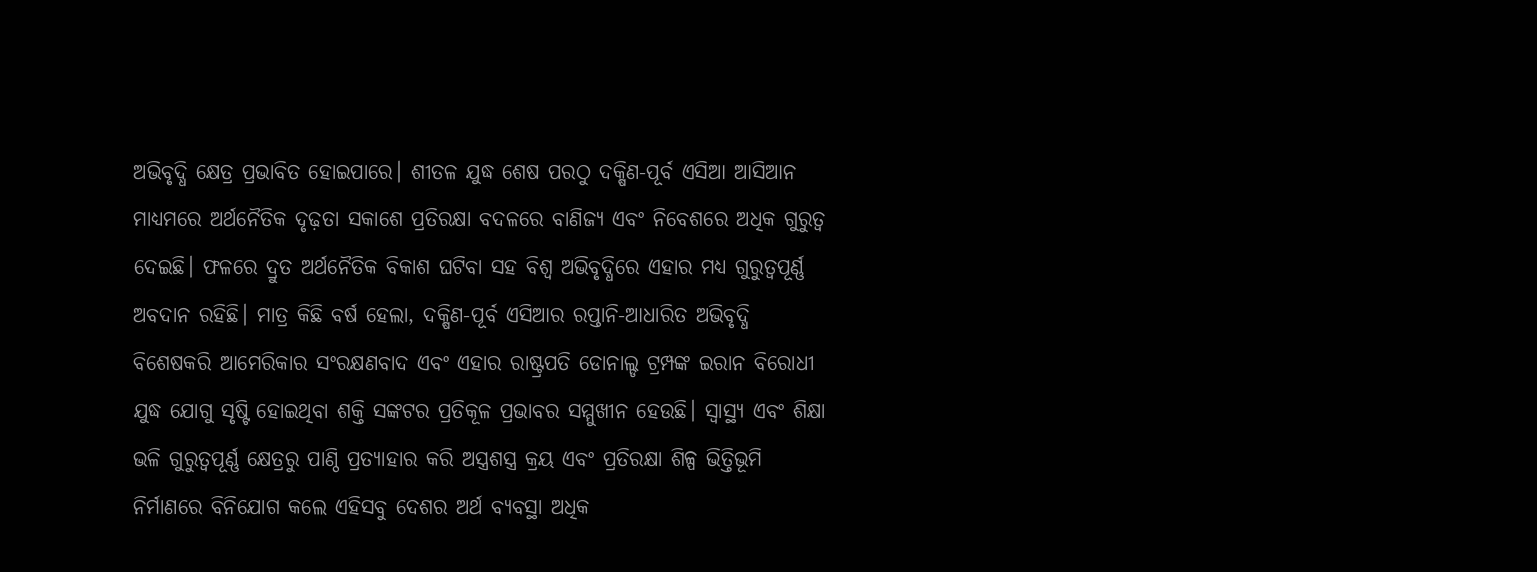ଅଭିବୃଦ୍ଧି କ୍ଷେତ୍ର ପ୍ରଭାବିତ ହୋଇପାରେ। ଶୀତଳ ଯୁଦ୍ଧ ଶେଷ ପରଠୁ ଦକ୍ଷିଣ-ପୂର୍ବ ଏସିଆ ଆସିଆନ ମାଧ୍ୟମରେ ଅର୍ଥନୈତିକ ଦୃଢ଼ତା ସକାଶେ ପ୍ରତିରକ୍ଷା ବଦଳରେ ବାଣିଜ୍ୟ ଏବଂ ନିବେଶରେ ଅଧିକ ଗୁରୁତ୍ୱ ଦେଇଛି। ଫଳରେ ଦ୍ରୁତ ଅର୍ଥନୈତିକ ବିକାଶ ଘଟିବା ସହ ବିଶ୍ୱ ଅଭିବୃଦ୍ଧିରେ ଏହାର ମଧ୍ୟ ଗୁରୁତ୍ୱପୂର୍ଣ୍ଣ ଅବଦାନ ରହିଛି। ମାତ୍ର କିଛି ବର୍ଷ ହେଲା, ଦକ୍ଷିଣ-ପୂର୍ବ ଏସିଆର ରପ୍ତାନି-ଆଧାରିତ ଅଭିବୃଦ୍ଧି ବିଶେଷକରି ଆମେରିକାର ସଂରକ୍ଷଣବାଦ ଏବଂ ଏହାର ରାଷ୍ଟ୍ରପତି ଡୋନାଲ୍ଡ ଟ୍ରମ୍ପଙ୍କ ଇରାନ ବିରୋଧୀ ଯୁଦ୍ଧ ଯୋଗୁ ସୃଷ୍ଟି ହୋଇଥିବା ଶକ୍ତି ସଙ୍କଟର ପ୍ରତିକୂଳ ପ୍ରଭାବର ସମ୍ମୁଖୀନ ହେଉଛି। ସ୍ବାସ୍ଥ୍ୟ ଏବଂ ଶିକ୍ଷା ଭଳି ଗୁରୁତ୍ୱପୂର୍ଣ୍ଣ କ୍ଷେତ୍ରରୁ ପାଣ୍ଠି ପ୍ରତ୍ୟାହାର କରି ଅସ୍ତ୍ରଶସ୍ତ୍ର କ୍ରୟ ଏବଂ ପ୍ରତିରକ୍ଷା ଶିଳ୍ପ ଭିତ୍ତିଭୂମି ନିର୍ମାଣରେ ବିନିଯୋଗ କଲେ ଏହିସବୁ ଦେଶର ଅର୍ଥ ବ୍ୟବସ୍ଥା ଅଧିକ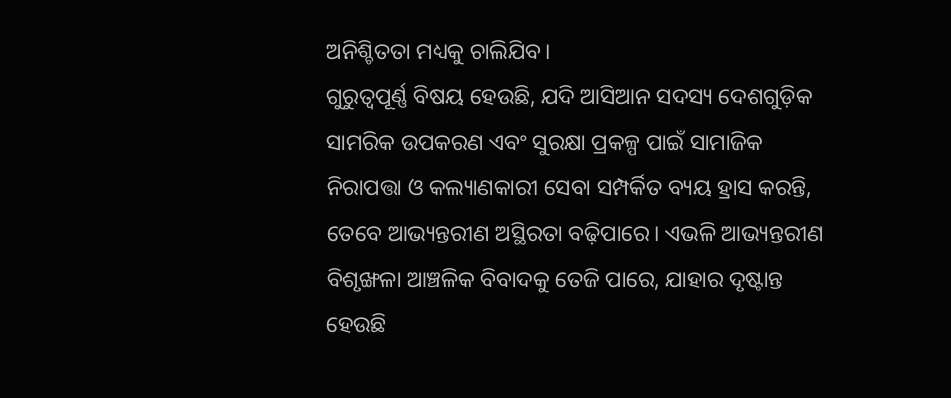ଅନିଶ୍ଚିତତା ମଧ୍ୟକୁ ଚାଲିଯିବ।
ଗୁରୁତ୍ୱପୂର୍ଣ୍ଣ ବିଷୟ ହେଉଛି, ଯଦି ଆସିଆନ ସଦସ୍ୟ ଦେଶଗୁଡ଼ିକ ସାମରିକ ଉପକରଣ ଏବଂ ସୁରକ୍ଷା ପ୍ରକଳ୍ପ ପାଇଁ ସାମାଜିକ ନିରାପତ୍ତା ଓ କଲ୍ୟାଣକାରୀ ସେବା ସମ୍ପର୍କିତ ବ୍ୟୟ ହ୍ରାସ କରନ୍ତି, ତେବେ ଆଭ୍ୟନ୍ତରୀଣ ଅସ୍ଥିରତା ବଢ଼ିପାରେ। ଏଭଳି ଆଭ୍ୟନ୍ତରୀଣ ବିଶୃଙ୍ଖଳା ଆଞ୍ଚଳିକ ବିବାଦକୁ ତେଜି ପାରେ, ଯାହାର ଦୃଷ୍ଟାନ୍ତ ହେଉଛି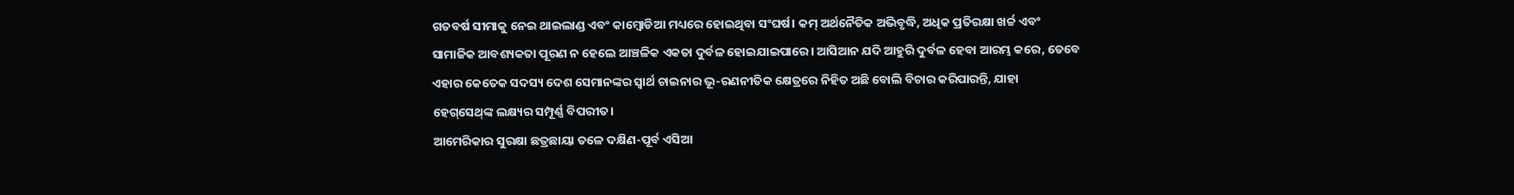ଗତବର୍ଷ ସୀମାକୁ ନେଇ ଥାଇଲାଣ୍ଡ ଏବଂ କାମ୍ବୋଡିଆ ମଧ୍ୟରେ ହୋଇଥିବା ସଂଘର୍ଷ। କମ୍‌ ଅର୍ଥନୈତିକ ଅଭିବୃଦ୍ଧି, ଅଧିକ ପ୍ରତିରକ୍ଷା ଖର୍ଚ୍ଚ ଏବଂ ସାମାଜିକ ଆବଶ୍ୟକତା ପୂରଣ ନ ହେଲେ ଆଞ୍ଚଳିକ ଏକତା ଦୁର୍ବଳ ହୋଇଯାଇପାରେ। ଆସିଆନ ଯଦି ଆହୁରି ଦୁର୍ବଳ ହେବା ଆରମ୍ଭ କରେ, ତେବେ ଏହାର କେତେକ ସଦସ୍ୟ ଦେଶ ସେମାନଙ୍କର ସ୍ବାର୍ଥ ଚାଇନାର ଭୂ-ରଣନୀତିକ କ୍ଷେତ୍ରରେ ନିହିତ ଅଛି ବୋଲି ବିଚାର କରିପାରନ୍ତି, ଯାହା ହେଗ୍‌ସେଥ୍‌ଙ୍କ ଲକ୍ଷ୍ୟର ସମ୍ପୂର୍ଣ୍ଣ ବିପରୀତ।
ଆମେରିକାର ସୁରକ୍ଷା ଛତ୍ରଛାୟା ତଳେ ଦକ୍ଷିଣ-ପୂର୍ବ ଏସିଆ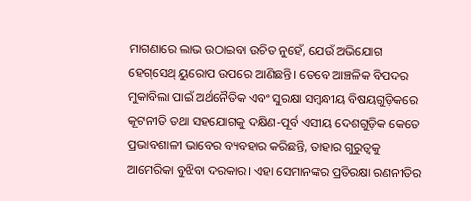ମାଗଣାରେ ଲାଭ ଉଠାଇବା ଉଚିତ ନୁହେଁ, ଯେଉଁ ଅଭିଯୋଗ ହେଗ୍‌ସେଥ୍‌ ୟୁରୋପ ଉପରେ ଆଣିଛନ୍ତି। ତେବେ ଆଞ୍ଚଳିକ ବିପଦର ମୁକାବିଲା ପାଇଁ ଅର୍ଥନୈତିକ ଏବଂ ସୁରକ୍ଷା ସମ୍ବନ୍ଧୀୟ ବିଷୟଗୁଡ଼ିକରେ କୂଟନୀତି ତଥା ସହଯୋଗକୁ ଦକ୍ଷିଣ-ପୂର୍ବ ଏସୀୟ ଦେଶଗୁଡ଼ିକ କେତେ ପ୍ରଭାବଶାଳୀ ଭାବେର ବ୍ୟବହାର କରିଛନ୍ତି, ତାହାର ଗୁରୁତ୍ୱକୁ ଆମେରିକା ବୁଝିବା ଦରକାର। ଏହା ସେମାନଙ୍କର ପ୍ରତିରକ୍ଷା ରଣନୀତିର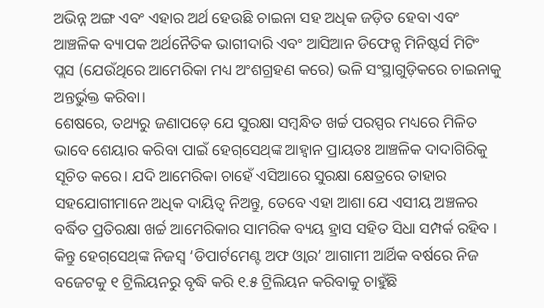ଅଭିନ୍ନ ଅଙ୍ଗ ଏବଂ ଏହାର ଅର୍ଥ ହେଉଛି ଚାଇନା ସହ ଅଧିକ ଜଡ଼ିତ ହେବା ଏବଂ ଆଞ୍ଚଳିକ ବ୍ୟାପକ ଅର୍ଥନୈତିକ ଭାଗୀଦାରି ଏବଂ ଆସିଆନ ଡିଫେନ୍ସ ମିନିଷ୍ଟର୍ସ ମିଟିଂ ପ୍ଲସ (ଯେଉଁଥିରେ ଆମେରିକା ମଧ୍ୟ ଅଂଶଗ୍ରହଣ କରେ) ଭଳି ସଂସ୍ଥାଗୁଡ଼ିକରେ ଚାଇନାକୁ ଅନ୍ତର୍ଭୁକ୍ତ କରିବା।
ଶେଷରେ, ତଥ୍ୟରୁ ଜଣାପଡ଼େ ଯେ ସୁରକ୍ଷା ସମ୍ବନ୍ଧିତ ଖର୍ଚ୍ଚ ପରସ୍ପର ମଧ୍ୟରେ ମିଳିତ ଭାବେ ଶେୟାର କରିବା ପାଇଁ ହେଗ୍‌ସେଥ୍‌ଙ୍କ ଆହ୍ବାନ ପ୍ରାୟତଃ ଆଞ୍ଚଳିକ ଦାଦାଗିରିକୁ ସୂଚିତ କରେ। ଯଦି ଆମେରିକା ଚାହେଁ ଏସିଆରେ ସୁରକ୍ଷା କ୍ଷେତ୍ରରେ ତାହାର ସହଯୋଗୀମାନେ ଅଧିକ ଦାୟିତ୍ୱ ନିଅନ୍ତୁ, ତେବେ ଏହା ଆଶା ଯେ ଏସୀୟ ଅଞ୍ଚଳର ବର୍ଦ୍ଧିତ ପ୍ରତିରକ୍ଷା ଖର୍ଚ୍ଚ ଆମେରିକାର ସାମରିକ ବ୍ୟୟ ହ୍ରାସ ସହିତ ସିଧା ସମ୍ପର୍କ ରହିବ । କିନ୍ତୁ ହେଗ୍‌ସେଥ୍‌ଙ୍କ ନିଜସ୍ବ ‘ଡିପାର୍ଟମେଣ୍ଟ ଅଫ ଓ୍ବାର’ ଆଗାମୀ ଆର୍ଥିକ ବର୍ଷରେ ନିଜ ବଜେଟକୁ ୧ ଟ୍ରିଲିୟନରୁ ବୃଦ୍ଧି କରି ୧.୫ ଟ୍ରିଲିୟନ କରିବାକୁ ଚାହୁଁଛି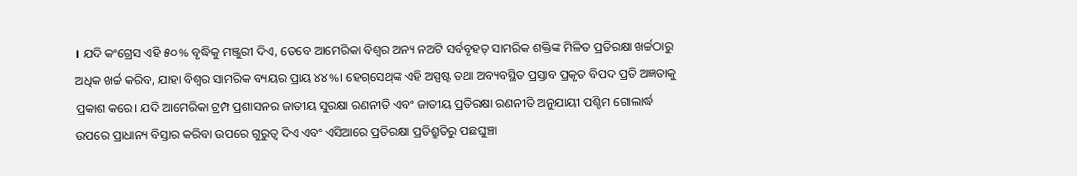। ଯଦି କଂଗ୍ରେସ ଏହି ୫୦% ବୃଦ୍ଧିକୁ ମଞ୍ଜୁରୀ ଦିଏ, ତେବେ ଆମେରିକା ବିଶ୍ୱର ଅନ୍ୟ ନଅଟି ସର୍ବବୃହତ୍‌ ସାମରିକ ଶକ୍ତିଙ୍କ ମିଳିତ ପ୍ରତିରକ୍ଷା ଖର୍ଚ୍ଚଠାରୁ ଅଧିକ ଖର୍ଚ୍ଚ କରିବ, ଯାହା ବିଶ୍ୱର ସାମରିକ ବ୍ୟୟର ପ୍ରାୟ ୪୪%। ହେଗ୍‌ସେଥ୍‌ଙ୍କ ଏହି ଅସ୍ପଷ୍ଟ ତଥା ଅବ୍ୟବସ୍ଥିତ ପ୍ରସ୍ତାବ ପ୍ରକୃତ ବିପଦ ପ୍ରତି ଅଜ୍ଞତାକୁ ପ୍ରକାଶ କରେ। ଯଦି ଆମେରିକା ଟ୍ରମ୍ପ ପ୍ରଶାସନର ଜାତୀୟ ସୁରକ୍ଷା ରଣନୀତି ଏବଂ ଜାତୀୟ ପ୍ରତିରକ୍ଷା ରଣନୀତି ଅନୁଯାୟୀ ପଶ୍ଚିମ ଗୋଲାର୍ଦ୍ଧ ଉପରେ ପ୍ରାଧାନ୍ୟ ବିସ୍ତାର କରିବା ଉପରେ ଗୁରୁତ୍ୱ ଦିଏ ଏବଂ ଏସିଆରେ ପ୍ରତିରକ୍ଷା ପ୍ରତିଶ୍ରୁତିରୁ ପଛଘୁଞ୍ଚା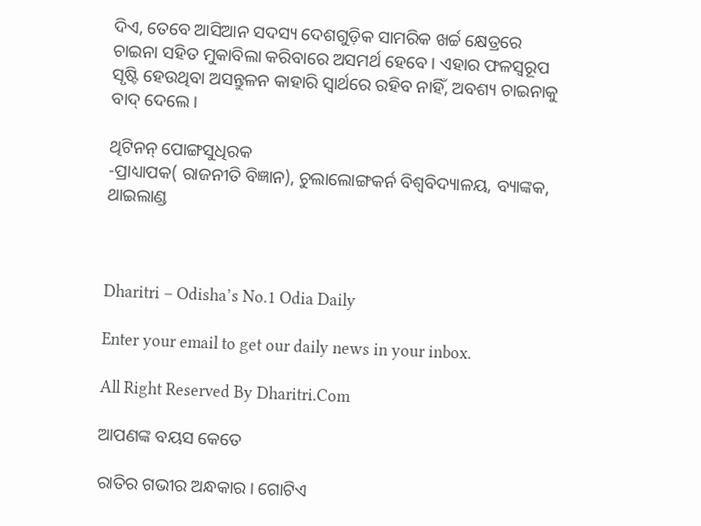ଦିଏ, ତେବେ ଆସିଆନ ସଦସ୍ୟ ଦେଶଗୁଡ଼ିକ ସାମରିକ ଖର୍ଚ୍ଚ କ୍ଷେତ୍ରରେ ଚାଇନା ସହିତ ମୁକାବିଲା କରିବାରେ ଅସମର୍ଥ ହେବେ। ଏହାର ଫଳସ୍ବରୂପ ସୃଷ୍ଟି ହେଉଥିବା ଅସନ୍ତୁଳନ କାହାରି ସ୍ବାର୍ଥରେ ରହିବ ନାହିଁ, ଅବଶ୍ୟ ଚାଇନାକୁ ବାଦ୍‌ ଦେଲେ।

ଥିଟିନନ୍‌ ପୋଙ୍ଗସୁଧିରକ
-ପ୍ରାଧ୍ୟାପକ( ରାଜନୀତି ବିଜ୍ଞାନ), ଚୁଲାଲୋଙ୍ଗକର୍ନ ବିଶ୍ୱବିଦ୍ୟାଳୟ, ବ୍ୟାଙ୍କକ, ଥାଇଲାଣ୍ଡ



Dharitri – Odisha’s No.1 Odia Daily

Enter your email to get our daily news in your inbox.

All Right Reserved By Dharitri.Com

ଆପଣଙ୍କ ବୟସ କେତେ

ରାତିର ଗଭୀର ଅନ୍ଧକାର। ଗୋଟିଏ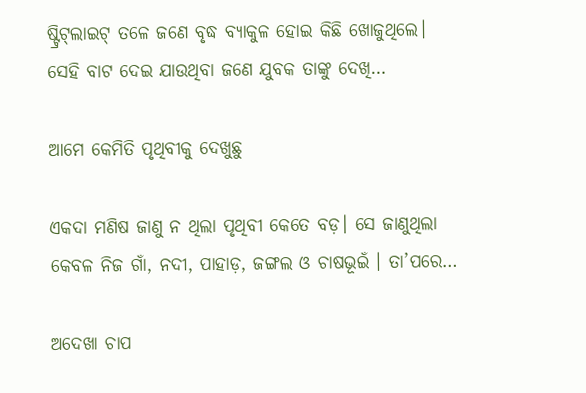ଷ୍ଟ୍ରିଟ୍‌ଲାଇଟ୍‌ ତଳେ ଜଣେ ବୃଦ୍ଧ ବ୍ୟାକୁଳ ହୋଇ କିଛି ଖୋଜୁଥିଲେ। ସେହି ବାଟ ଦେଇ ଯାଉଥିବା ଜଣେ ଯୁବକ ତାଙ୍କୁ ଦେଖି…

ଆମେ କେମିତି ପୃଥିବୀକୁ ଦେଖୁଛୁ

ଏକଦା ମଣିଷ ଜାଣୁ ନ ଥିଲା ପୃଥିବୀ କେତେ ବଡ଼। ସେ ଜାଣୁଥିଲା କେବଳ ନିଜ ଗାଁ, ନଦୀ, ପାହାଡ଼, ଜଙ୍ଗଲ ଓ ଚାଷଭୂଇଁ । ତା’ପରେ…

ଅଦେଖା ଚାପ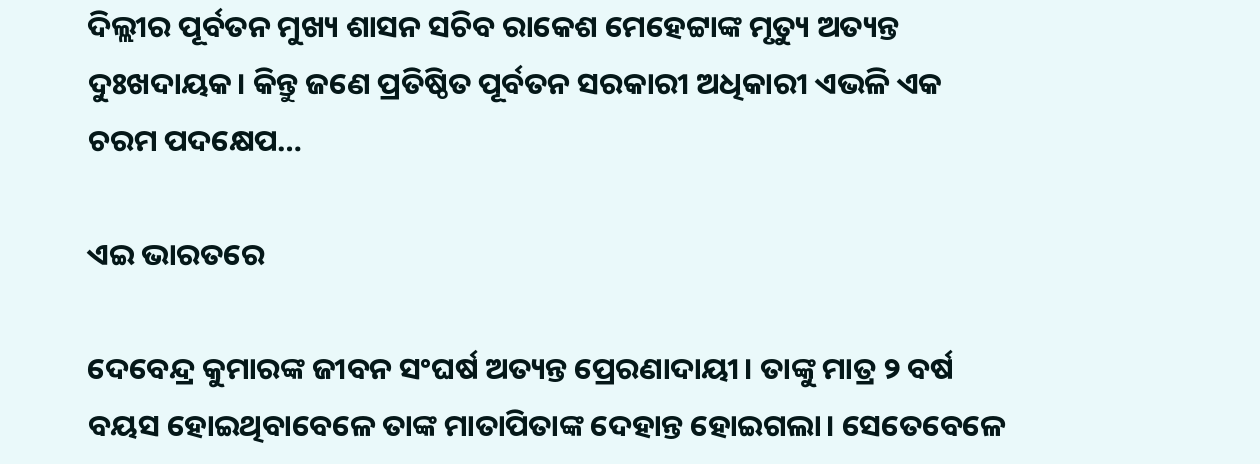ଦିଲ୍ଲୀର ପୂର୍ବତନ ମୁଖ୍ୟ ଶାସନ ସଚିବ ରାକେଶ ମେହେଟ୍ଟାଙ୍କ ମୃତ୍ୟୁ ଅତ୍ୟନ୍ତ ଦୁଃଖଦାୟକ। କିନ୍ତୁ ଜଣେ ପ୍ରତିଷ୍ଠିତ ପୂର୍ବତନ ସରକାରୀ ଅଧିକାରୀ ଏଭଳି ଏକ ଚରମ ପଦକ୍ଷେପ…

ଏଇ ଭାରତରେ

ଦେବେନ୍ଦ୍ର କୁମାରଙ୍କ ଜୀବନ ସଂଘର୍ଷ ଅତ୍ୟନ୍ତ ପ୍ରେରଣାଦାୟୀ। ତାଙ୍କୁ ମାତ୍ର ୨ ବର୍ଷ ବୟସ ହୋଇଥିବାବେଳେ ତାଙ୍କ ମାତାପିତାଙ୍କ ଦେହାନ୍ତ ହୋଇଗଲା। ସେତେବେଳେ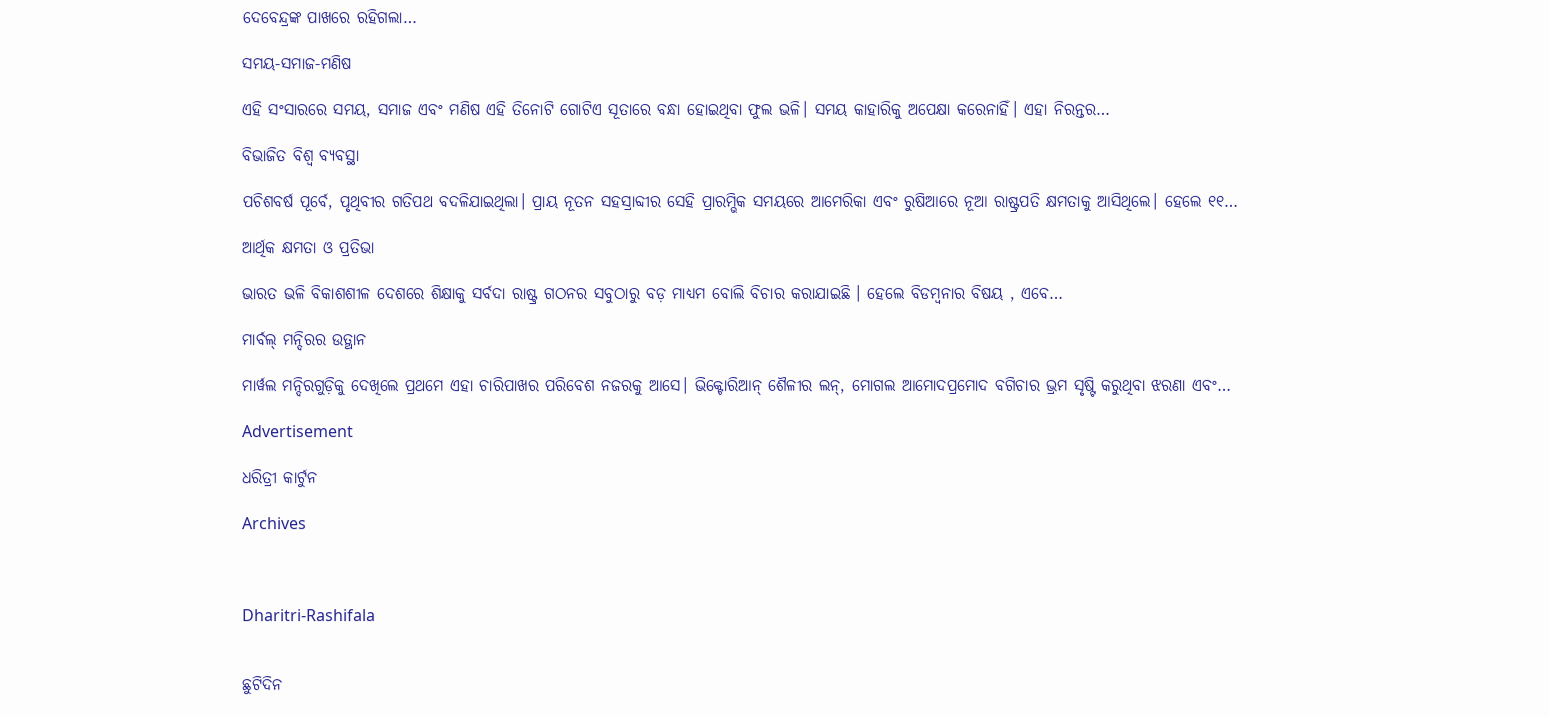ଦେବେନ୍ଦ୍ରଙ୍କ ପାଖରେ ରହିଗଲା…

ସମୟ-ସମାଜ-ମଣିଷ

ଏହି ସଂସାରରେ ସମୟ, ସମାଜ ଏବଂ ମଣିଷ ଏହି ତିନୋଟି ଗୋଟିଏ ସୂତାରେ ବନ୍ଧା ହୋଇଥିବା ଫୁଲ ଭଳି। ସମୟ କାହାରିକୁ ଅପେକ୍ଷା କରେନାହିଁ। ଏହା ନିରନ୍ତର…

ବିଭାଜିତ ବିଶ୍ୱ ବ୍ୟବସ୍ଥା

ପଚିଶବର୍ଷ ପୂର୍ବେ, ପୃଥିବୀର ଗତିପଥ ବଦଳିଯାଇଥିଲା। ପ୍ରାୟ ନୂତନ ସହସ୍ରାବ୍ଦୀର ସେହି ପ୍ରାରମ୍ଭିକ ସମୟରେ ଆମେରିକା ଏବଂ ରୁଷିଆରେ ନୂଆ ରାଷ୍ଟ୍ରପତି କ୍ଷମତାକୁ ଆସିଥିଲେ। ହେଲେ ୧୧…

ଆର୍ଥିକ କ୍ଷମତା ଓ ପ୍ରତିଭା

ଭାରତ ଭଳି ବିକାଶଶୀଳ ଦେଶରେ ଶିକ୍ଷାକୁ ସର୍ବଦା ରାଷ୍ଟ୍ର ଗଠନର ସବୁଠାରୁ ବଡ଼ ମାଧ୍ୟମ ବୋଲି ବିଚାର କରାଯାଇଛି । ହେଲେ ବିଡମ୍ବନାର ବିଷୟ , ଏବେ…

ମାର୍ବଲ୍ ମନ୍ଦିରର ଉତ୍ଥାନ

ମାର୍ୱଲ ମନ୍ଦିରଗୁଡ଼ିକୁ ଦେଖିଲେ ପ୍ରଥମେ ଏହା ଚାରିପାଖର ପରିବେଶ ନଜରକୁ ଆସେ। ଭିକ୍ଟୋରିଆନ୍‌ ଶୈଳୀର ଲନ୍‌, ମୋଗଲ ଆମୋଦପ୍ରମୋଦ ବଗିଚାର ଭ୍ରମ ସୃଷ୍ଟି କରୁଥିବା ଝରଣା ଏବଂ…

Advertisement

ଧରିତ୍ରୀ କାର୍ଟୁନ

Archives



Dharitri-Rashifala


ଛୁଟିଦିନ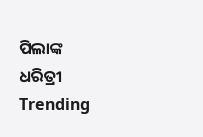ପିଲାଙ୍କ ଧରିତ୍ରୀ
Trending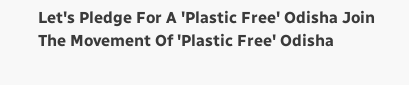Let's Pledge For A 'Plastic Free' Odisha Join The Movement Of 'Plastic Free' Odisha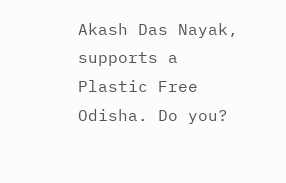Akash Das Nayak, supports a Plastic Free Odisha. Do you?